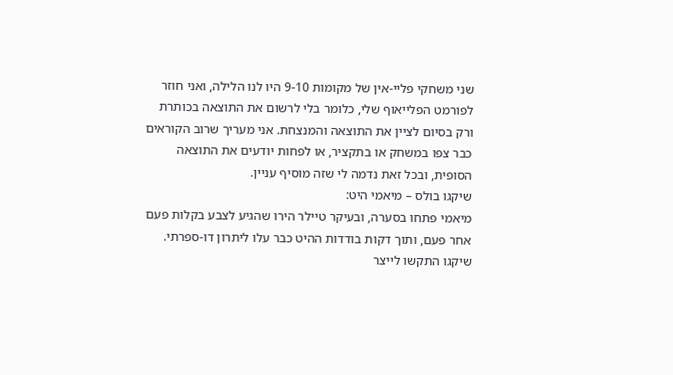שני משחקי פליי-אין של מקומות 9-10 היו לנו הלילה, ואני חוזר לפורמט הפלייאוף שלי, כלומר בלי לרשום את התוצאה בכותרת ורק בסיום לציין את התוצאה והמנצחת. אני מעריך שרוב הקוראים כבר צפו במשחק או בתקציר, או לפחות יודעים את התוצאה הסופית, ובכל זאת נדמה לי שזה מוסיף עניין.
שיקגו בולס – מיאמי היט:
מיאמי פתחו בסערה, ובעיקר טיילר הירו שהגיע לצבע בקלות פעם אחר פעם, ותוך דקות בודדות ההיט כבר עלו ליתרון דו-ספרתי. שיקגו התקשו לייצר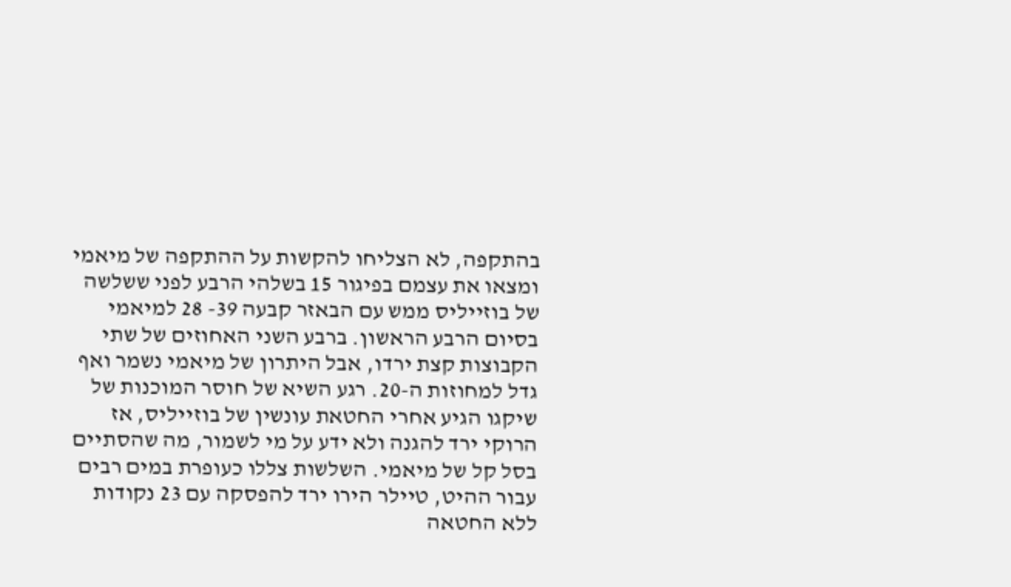בהתקפה, לא הצליחו להקשות על ההתקפה של מיאמי ומצאו את עצמם בפיגור 15 בשלהי הרבע לפני ששלשה של בוזייליס ממש עם הבאזר קבעה 39- 28 למיאמי בסיום הרבע הראשון. ברבע השני האחוזים של שתי הקבוצות קצת ירדו, אבל היתרון של מיאמי נשמר ואף גדל למחוזות ה-20. רגע השיא של חוסר המוכנות של שיקגו הגיע אחרי החטאת עונשין של בוזייליס, אז הרוקי ירד להגנה ולא ידע על מי לשמור, מה שהסתיים בסל קל של מיאמי. השלשות צללו כעופרת במים רבים עבור ההיט, טיילר הירו ירד להפסקה עם 23 נקודות ללא החטאה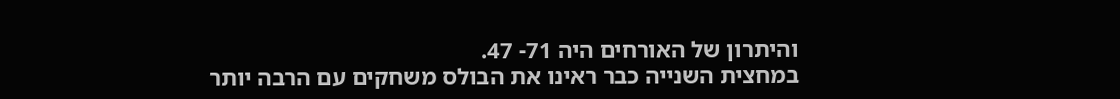והיתרון של האורחים היה 71- 47.
במחצית השנייה כבר ראינו את הבולס משחקים עם הרבה יותר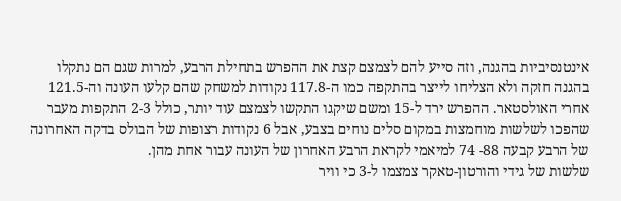אינטנסיביות בהגנה, וזה סייע להם לצמצם קצת את ההפרש בתחילת הרבע, למרות שגם הם נתקלו בהגנה חזקה ולא הצליחו לייצר בהתקפה כמו ה-117.8 נקודות למשחק שהם קלעו העונה וה-121.5 אחרי האולסטאר. ההפרש ירד ל-15 ומשם שיקגו התקשו לצמצם עוד יותר, כולל 2-3 התקפות מעבר שהפכו לשלשות מוחמצות במקום סלים נוחים בצבע, אבל 6 נקודות רצופות של הבולס בדקה האחרונה של הרבע קבעה 88- 74 למיאמי לקראת הרבע האחרון של העונה עבור אחת מהן.
שלשות של גידי והורטון-טאקר צמצמו ל-3 כי וויר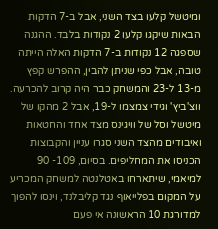ומיטשל קלעו בצד השני, אבל ב-7 הדקות הבאות שיקגו קלעו 2 נקודות בלבד. ההגנה שספגה 12 נקודות ב-7 הדקות האלה הייתה טובה, אבל כפי שניתן להבין, ההפרש קפץ מ-13 ל-23 והמשחק כבר היה קרוב להכרעה. ווצ'ביץ' וגידי צמצמו ל-19, אבל 2 מהקו של מיטשל וסל של וויגינס מצד אחד והחטאות ואיבודים מהצד השני סגרו עניין והקבוצות הכניסו את המחליפים. בסיום, 109- 90 למיאמי, שיתארחו באטלנטה למשחק המכריע על המקום בפלייאוף נגד קליבלנד, וינסו להפוך למדורגת 10 הראשונה אי פעם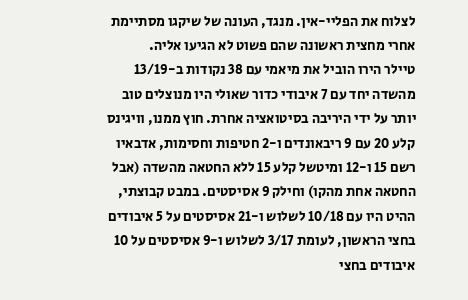לצלוח את הפליי-אין. מנגד, העונה של שיקגו מסתיימת אחרי מחצית ראשונה שהם פשוט לא הגיעו אליה.
טיילר הירו הוביל את מיאמי עם 38 נקודות ב-13/19 מהשדה יחד עם 7 איבודי כדור שאולי היו מנוצלים טוב יותר על ידי היריבה בסיטואציה אחרת. חוץ ממנו, וויגינס קלע 20 עם 9 ריבאונדים ו-2 חטיפות וחסימות, אדבאיו רשם 15 ו-12 ומיטשל קלע 15 ללא החטאה מהשדה (אבל החטאה אחת מהקו) וחילק 9 אסיסטים. במבט קבוצתי, ההיט היו עם 10/18 לשלוש ו-21 אסיסטים על 5 איבודים בחצי הראשון, לעומת 3/17 לשלוש ו-9 אסיסטים על 10 איבודים בחצי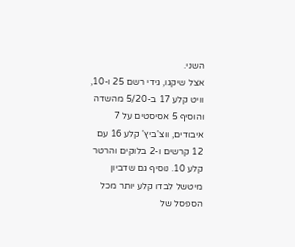השני.
אצל שיקגו, גידי רשם 25 ו-10, וויט קלע 17 ב-5/20 מהשדה והוסיף 5 אסיסטים על 7 איבודים, ווצ'ביץ' קלע 16 עם 12 קרשים ו-2 בלוקים והרטר קלע 10. נוסיף גם שדביון מיטשל לבדו קלע יותר מכל הספסל של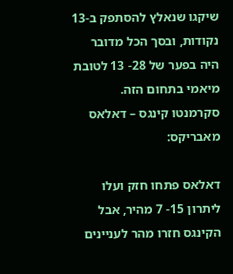שיקגו שנאלץ להסתפק ב-13 נקודות, ובסך הכל מדובר היה בפער של 28- 13 לטובת מיאמי בתחום הזה.
סקרמנטו קינגס – דאלאס מאבריקס:

דאלאס פתחו חזק ועלו ליתרון 15- 7 מהיר, אבל הקינגס חזרו מהר לעניינים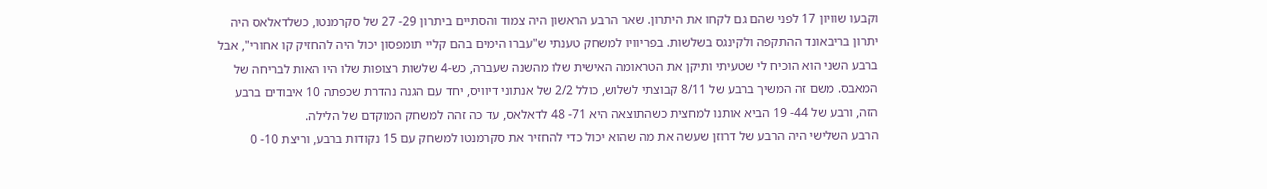וקבעו שוויון 17 לפני שהם גם לקחו את היתרון. שאר הרבע הראשון היה צמוד והסתיים ביתרון 29- 27 של סקרמנטו, כשלדאלאס היה יתרון בריבאונד ההתקפה ולקינגס בשלשות. בפריוויו למשחק טענתי ש"עברו הימים בהם קליי תומפסון יכול היה להחזיק קו אחורי", אבל ברבע השני הוא הוכיח לי שטעיתי ותיקן את הטראומה האישית שלו מהשנה שעברה, כש-4 שלשות רצופות שלו היו האות לבריחה של המאבס. משם זה המשיך ברבע של 8/11 קבוצתי לשלוש, כולל 2/2 של אנתוני דיוויס, יחד עם הגנה נהדרת שכפתה 10 איבודים ברבע הזה, ורבע של 44- 19 הביא אותנו למחצית כשהתוצאה היא 71- 48 לדאלאס, עד כה זהה למשחק המוקדם של הלילה.
הרבע השלישי היה הרבע של דרוזן שעשה את מה שהוא יכול כדי להחזיר את סקרמנטו למשחק עם 15 נקודות ברבע, וריצת 10- 0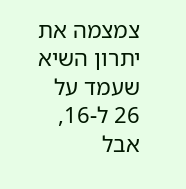צמצמה את יתרון השיא שעמד על 26 ל-16, אבל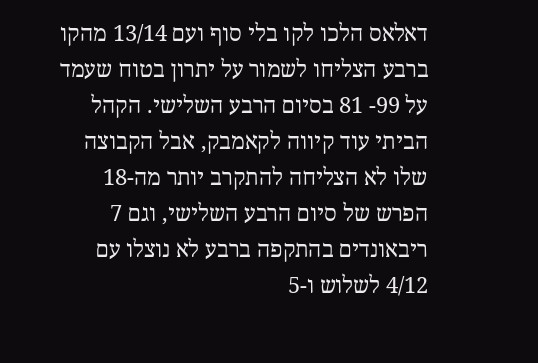דאלאס הלכו לקו בלי סוף ועם 13/14 מהקו ברבע הצליחו לשמור על יתרון בטוח שעמד על 99- 81 בסיום הרבע השלישי. הקהל הביתי עוד קיווה לקאמבק, אבל הקבוצה שלו לא הצליחה להתקרב יותר מה-18 הפרש של סיום הרבע השלישי, וגם 7 ריבאונדים בהתקפה ברבע לא נוצלו עם 4/12 לשלוש ו-5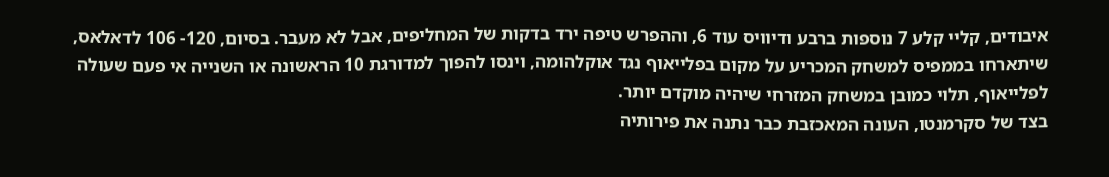איבודים, קליי קלע 7 נוספות ברבע ודיוויס עוד 6, וההפרש טיפה ירד בדקות של המחליפים, אבל לא מעבר. בסיום, 120- 106 לדאלאס, שיתארחו בממפיס למשחק המכריע על מקום בפלייאוף נגד אוקלהומה, וינסו להפוך למדורגת 10 הראשונה או השנייה אי פעם שעולה לפלייאוף, תלוי כמובן במשחק המזרחי שיהיה מוקדם יותר.
בצד של סקרמנטו, העונה המאכזבת כבר נתנה את פירותיה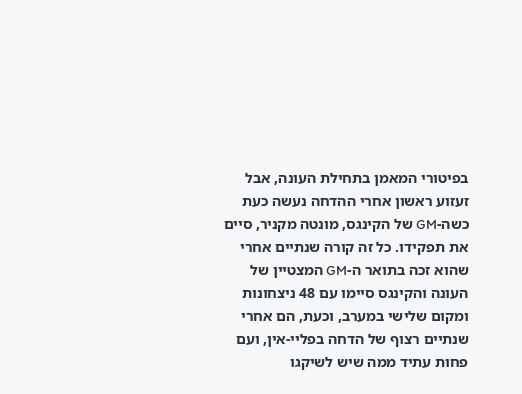בפיטורי המאמן בתחילת העונה, אבל זעזוע ראשון אחרי ההדחה נעשה כעת כשה-GM של הקינגס, מונטה מקניר, סיים את תפקידו. כל זה קורה שנתיים אחרי שהוא זכה בתואר ה-GM המצטיין של העונה והקינגס סיימו עם 48 ניצחונות ומקום שלישי במערב, וכעת, הם אחרי שנתיים רצוף של הדחה בפליי-אין, ועם פחות עתיד ממה שיש לשיקגו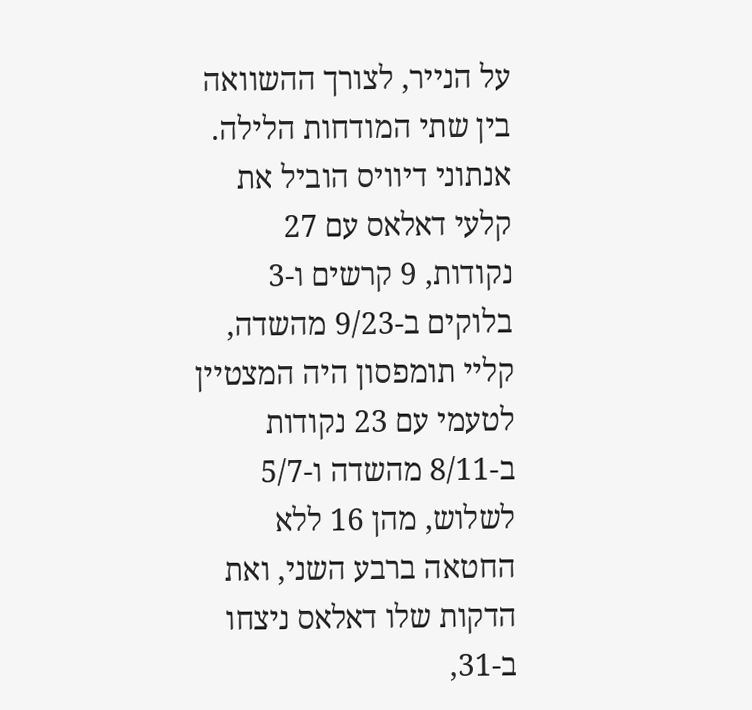על הנייר, לצורך ההשוואה בין שתי המודחות הלילה.
אנתוני דיוויס הוביל את קלעי דאלאס עם 27 נקודות, 9 קרשים ו-3 בלוקים ב-9/23 מהשדה, קליי תומפסון היה המצטיין לטעמי עם 23 נקודות ב-8/11 מהשדה ו-5/7 לשלוש, מהן 16 ללא החטאה ברבע השני, ואת הדקות שלו דאלאס ניצחו ב-31,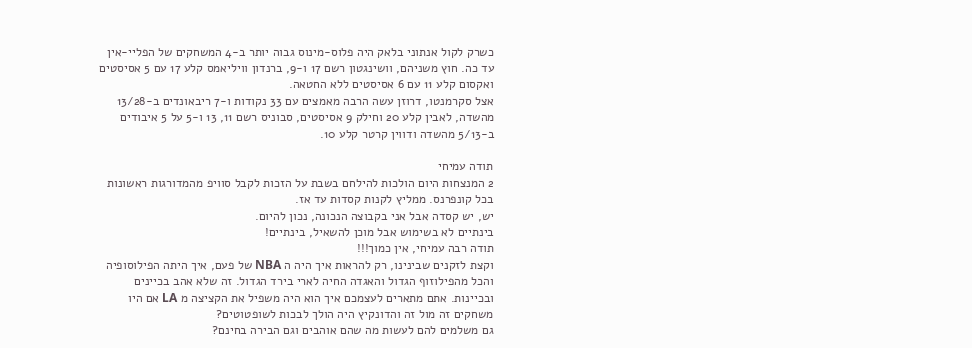כשרק לקול אנתוני בלאק היה פלוס-מינוס גבוה יותר ב-4 המשחקים של הפליי-אין עד כה. חוץ משניהם, וושינגטון רשם 17 ו-9, ברנדון וויליאמס קלע 17 עם 5 אסיסטים ואקסום קלע 11 עם 6 אסיסטים ללא החטאה.
אצל סקרמנטו, דרוזן עשה הרבה מאמצים עם 33 נקודות ו-7 ריבאונדים ב-13/28 מהשדה, לאבין קלע 20 וחילק 9 אסיסטים, סבוניס רשם 11, 13 ו-5 על 5 איבודים ב-5/13 מהשדה ודווין קרטר קלע 10.

תודה עמיחי
2 המנצחות היום הולכות להילחם בשבת על הזכות לקבל סוויפ מהמדורגות ראשונות בכל קונפרנס. ממליץ לקנות קסדות עד אז.
יש, יש קסדה אבל אני בקבוצה הנכונה, נכון להיום.
בינתיים לא בשימוש אבל מוכן להשאיל, בינתיים!
תודה רבה עמיחי, אין כמוך!!!
וקצת לזקנים שבינינו, רק להראות איך היה ה NBA של פעם, איך היתה הפילוסופיה והכל מהפילוזוף הגדול והאגדה החיה לארי בירד הגדול. זה שלא אהב בכיינים ובכיינות. אתם מתארים לעצמכם איך הוא היה משפיל את הקציצה מ LA אם היו משחקים זה מול זה והדונקיץ היה הולך לבכות לשופטוטים?
גם משלמים להם לעשות מה שהם אוהבים וגם הבירה בחינם?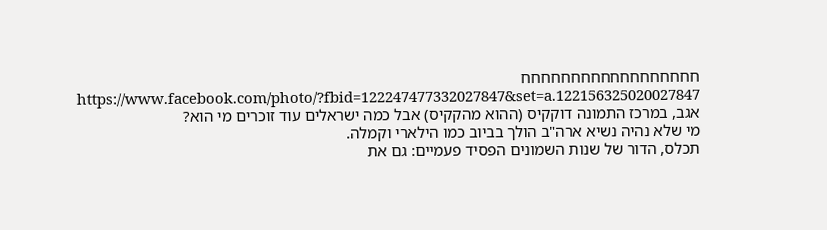חחחחחחחחחחחחחחחחחח
https://www.facebook.com/photo/?fbid=122247477332027847&set=a.122156325020027847
אגב, במרכז התמונה דוקקיס (ההוא מהקקיס) אבל כמה ישראלים עוד זוכרים מי הוא?
מי שלא נהיה נשיא ארה"ב הולך בביוב כמו הילארי וקמלה.
תכלס, הדור של שנות השמונים הפסיד פעמיים: גם את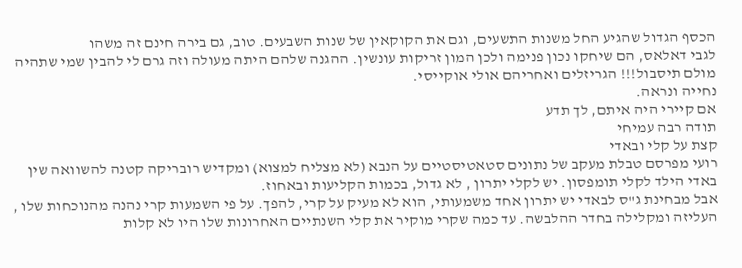הכסף הגדול שהגיע החל משנות התשעים, וגם את הקוקאין של שנות השבעים. טוב, גם בירה חינם זה משהו
לגבי דאלאס, הם שיחקו נכון פנימה ולכן המון זריקות עונשין. ההגנה שלהם היתה מעולה וזה גרם לי להבין שמי שתהיה מולם תיסבול!!! הגריזלים ואחריהם אולי אוקייסי.
נחייה ונראה.
אם קיירי היה איתם, לך תדע
תודה רבה עמיחי
קצת על קלי ובאדי
רועי מפרסם טבלת מעקב של נתונים סטאטיסטיים על הנבא (לא מצליח למצוא) ומקדיש רובריקה קטנה להשוואה שין באדי הילד לקלי תומפסון. יש לקלי יתרון , לא גדול, בכמות הקליעות ובאחוז.
אבל מבחינת ג"ס לבאדי יש יתרון אחד משמעותי, הוא לא מעיק על קרי, להפך. על פי השמעות קרי נהנה מהנוכחות שלו , העליזה ומקלילה בחדר ההלבשה. עד כמה שקרי מוקיר את קלי השנתיים האחרונות שלו היו לא קלות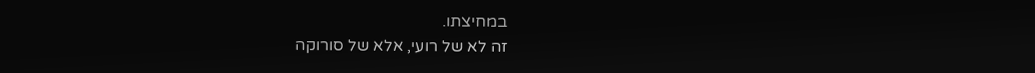במחיצתו.
זה לא של רועי, אלא של סורוקה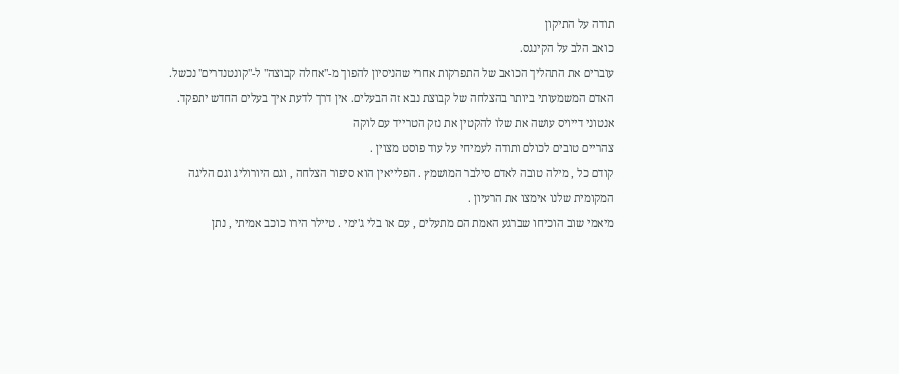תודה על התיקון
כואב הלב על הקינגס.
עוברים את התהליך הכואב של התפרקות אחרי שהניסיון להפוך מ-"אחלה קבוצה" ל-"קונטנדרים" נכשל.
האדם המשמעותי ביותר בהצלחה של קבוצת נבא זה הבעלים. אין דרך לדעת איך בעלים החדש יתפקד.
אנטוני דייויס עושה את שלו להקטין את נזק הטרייד עם לוקה
צהריים טובים לכולם ותודה לעמיחי על עוד פוסט מצוין .
קודם כל , מילה טובה לאדם סילבר המושמץ . הפלייאין הוא סיפור הצלחה , וגם היורוליג וגם הליגה המקומית שלנו אימצו את הרעיון .
מיאמי שוב הוכיחו שברגע האמת הם מתעלים , עם או בלי ג'ימי . טיילר הירו כוכב אמיתי , נתן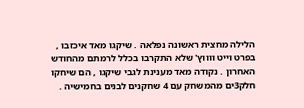הלילה מחצית ראשונה נפלאה . שיקגו מאד איכזבו , בפרט וייט ווווץ' שלא התקרבו בכלל לרמתם מהחודש האחרון . נקודה מאד מענינת לגבי שיקגו , הם שיחקו חלק3ים מהמשחק עם 4 שחקנים לבנים בחמישיה .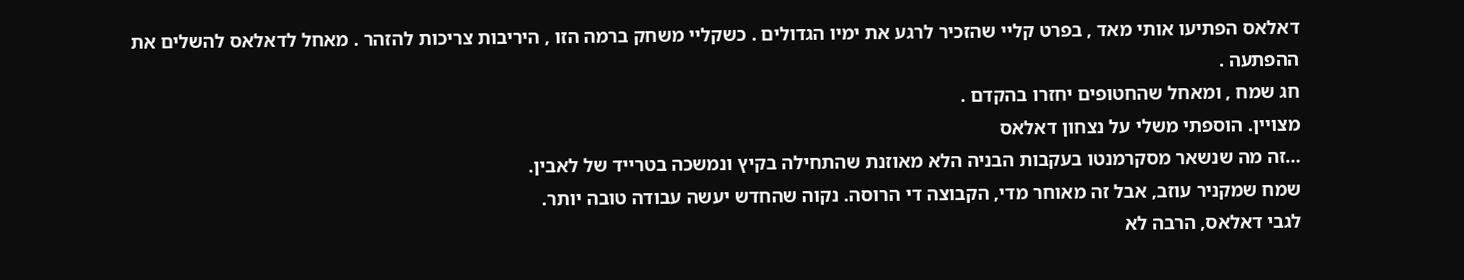דאלאס הפתיעו אותי מאד , בפרט קליי שהזכיר לרגע את ימיו הגדולים . כשקליי משחק ברמה הזו , היריבות צריכות להזהר . מאחל לדאלאס להשלים את ההפתעה .
חג שמח , ומאחל שהחטופים יחזרו בהקדם .
מצויין. הוספתי משלי על נצחון דאלאס
…זה מה שנשאר מסקרמנטו בעקבות הבניה הלא מאוזנת שהתחילה בקיץ ונמשכה בטרייד של לאבין.
שמח שמקניר עוזב, אבל זה מאוחר מדי, הקבוצה די הרוסה. נקוה שהחדש יעשה עבודה טובה יותר.
לגבי דאלאס, הרבה לא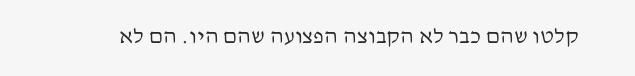קלטו שהם כבר לא הקבוצה הפצועה שהם היו. הם לא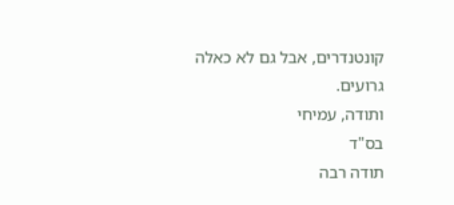קונטנדרים, אבל גם לא כאלה גרועים.
ותודה, עמיחי
בס"ד
תודה רבה